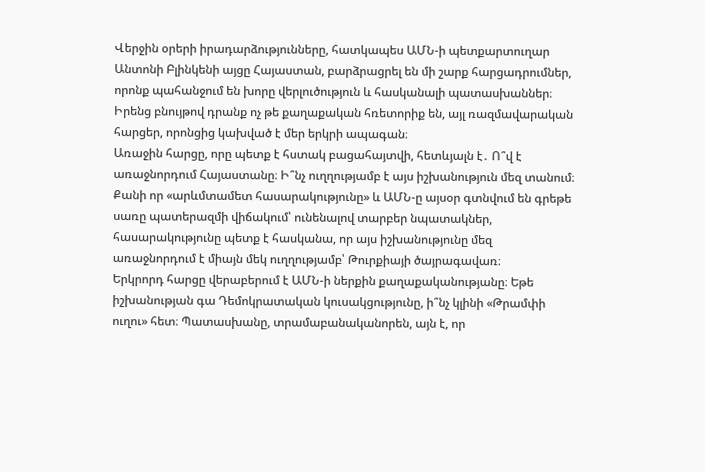Վերջին օրերի իրադարձությունները, հատկապես ԱՄՆ-ի պետքարտուղար Անտոնի Բլինկենի այցը Հայաստան, բարձրացրել են մի շարք հարցադրումներ, որոնք պահանջում են խորը վերլուծություն և հասկանալի պատասխաններ։ Իրենց բնույթով դրանք ոչ թե քաղաքական հռետորիք են, այլ ռազմավարական հարցեր, որոնցից կախված է մեր երկրի ապագան։
Առաջին հարցը, որը պետք է հստակ բացահայտվի, հետևյալն է․ Ո՞վ է առաջնորդում Հայաստանը։ Ի՞նչ ուղղությամբ է այս իշխանություն մեզ տանում։ Քանի որ «արևմտամետ հասարակությունը» և ԱՄՆ-ը այսօր գտնվում են գրեթե սառը պատերազմի վիճակում՝ ունենալով տարբեր նպատակներ, հասարակությունը պետք է հասկանա, որ այս իշխանությունը մեզ առաջնորդում է միայն մեկ ուղղությամբ՝ Թուրքիայի ծայրագավառ։
Երկրորդ հարցը վերաբերում է ԱՄՆ-ի ներքին քաղաքականությանը։ Եթե իշխանության գա Դեմոկրատական կուսակցությունը, ի՞նչ կլինի «Թրամփի ուղու» հետ։ Պատասխանը, տրամաբանականորեն, այն է, որ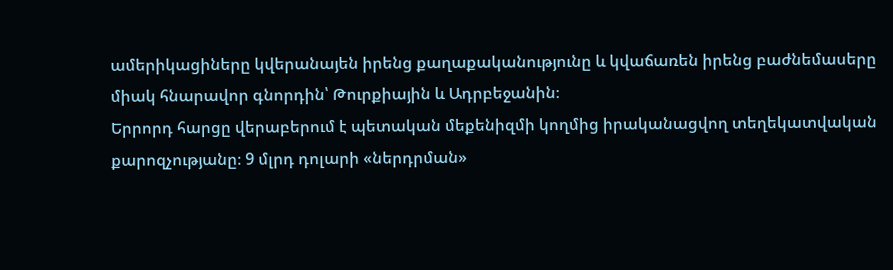ամերիկացիները կվերանայեն իրենց քաղաքականությունը և կվաճառեն իրենց բաժնեմասերը միակ հնարավոր գնորդին՝ Թուրքիային և Ադրբեջանին։
Երրորդ հարցը վերաբերում է պետական մեքենիզմի կողմից իրականացվող տեղեկատվական քարոզչությանը։ 9 մլրդ դոլարի «ներդրման»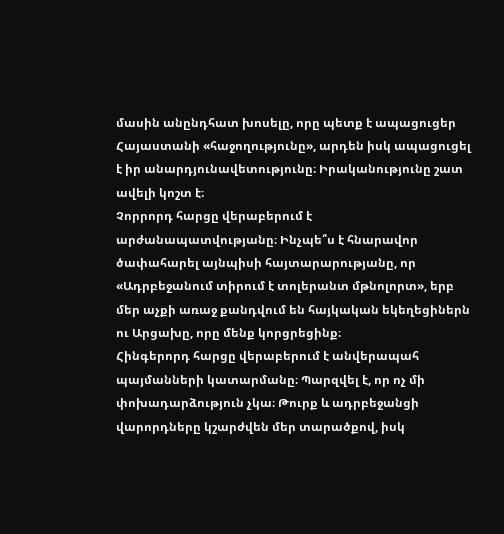մասին անընդհատ խոսելը, որը պետք է ապացուցեր Հայաստանի «հաջողությունը», արդեն իսկ ապացուցել է իր անարդյունավետությունը։ Իրականությունը շատ ավելի կոշտ է։
Չորրորդ հարցը վերաբերում է արժանապատվությանը։ Ինչպե՞ս է հնարավոր ծափահարել այնպիսի հայտարարությանը, որ «Ադրբեջանում տիրում է տոլերանտ մթնոլորտ», երբ մեր աչքի առաջ քանդվում են հայկական եկեղեցիներն ու Արցախը, որը մենք կորցրեցինք։
Հինգերորդ հարցը վերաբերում է անվերապահ պայմանների կատարմանը։ Պարզվել է, որ ոչ մի փոխադարձություն չկա։ Թուրք և ադրբեջանցի վարորդները կշարժվեն մեր տարածքով, իսկ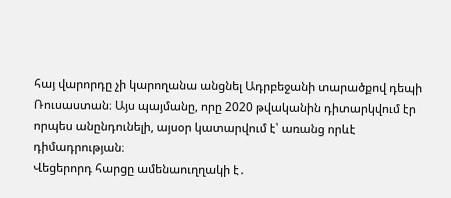հայ վարորդը չի կարողանա անցնել Ադրբեջանի տարածքով դեպի Ռուսաստան։ Այս պայմանը, որը 2020 թվականին դիտարկվում էր որպես անընդունելի, այսօր կատարվում է՝ առանց որևէ դիմադրության։
Վեցերորդ հարցը ամենաուղղակի է․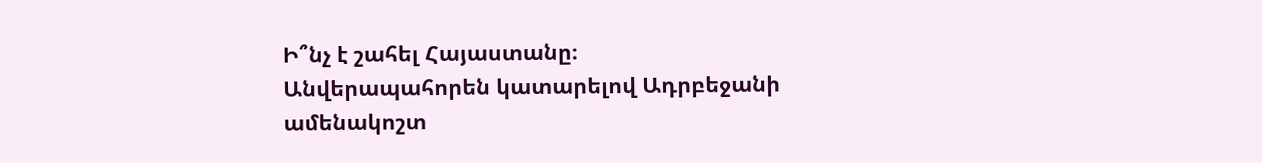Ի՞նչ է շահել Հայաստանը։ Անվերապահորեն կատարելով Ադրբեջանի ամենակոշտ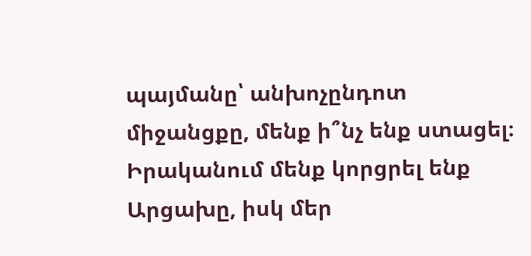պայմանը՝ անխոչընդոտ միջանցքը, մենք ի՞նչ ենք ստացել։ Իրականում մենք կորցրել ենք Արցախը, իսկ մեր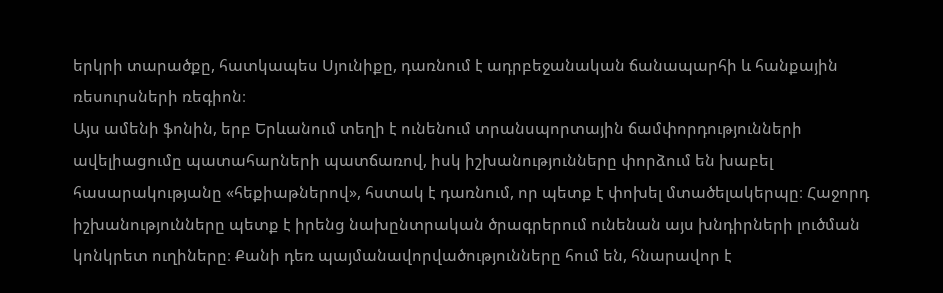երկրի տարածքը, հատկապես Սյունիքը, դառնում է ադրբեջանական ճանապարհի և հանքային ռեսուրսների ռեգիոն։
Այս ամենի ֆոնին, երբ Երևանում տեղի է ունենում տրանսպորտային ճամփորդությունների ավելիացումը պատահարների պատճառով, իսկ իշխանությունները փորձում են խաբել հասարակությանը «հեքիաթներով», հստակ է դառնում, որ պետք է փոխել մտածելակերպը։ Հաջորդ իշխանությունները պետք է իրենց նախընտրական ծրագրերում ունենան այս խնդիրների լուծման կոնկրետ ուղիները։ Քանի դեռ պայմանավորվածությունները հում են, հնարավոր է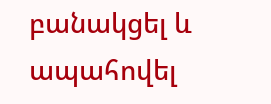բանակցել և ապահովել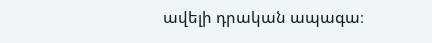ավելի դրական ապագա։